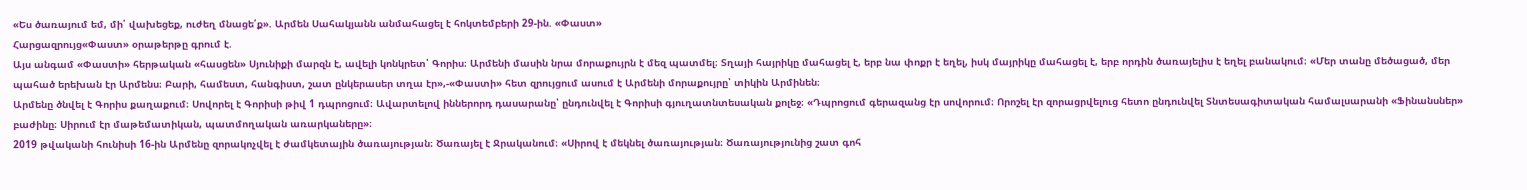«Ես ծառայում եմ, մի՛ վախեցեք, ուժեղ մնացե՛ք». Արմեն Սահակյանն անմահացել է հոկտեմբերի 29-ին. «Փաստ»
Հարցազրույց«Փաստ» օրաթերթը գրում է.
Այս անգամ «Փաստի» հերթական «հասցեն» Սյունիքի մարզն է, ավելի կոնկրետ՝ Գորիս։ Արմենի մասին նրա մորաքույրն է մեզ պատմել։ Տղայի հայրիկը մահացել է, երբ նա փոքր է եղել, իսկ մայրիկը մահացել է, երբ որդին ծառայելիս է եղել բանակում։ «Մեր տանը մեծացած, մեր պահած երեխան էր Արմենս։ Բարի, համեստ, հանգիստ, շատ ընկերասեր տղա էր»,-«Փաստի» հետ զրույցում ասում է Արմենի մորաքույրը՝ տիկին Արմինեն։
Արմենը ծնվել է Գորիս քաղաքում։ Սովորել է Գորիսի թիվ 1 դպրոցում։ Ավարտելով իններորդ դասարանը՝ ընդունվել է Գորիսի գյուղատնտեսական քոլեջ։ «Դպրոցում գերազանց էր սովորում։ Որոշել էր զորացրվելուց հետո ընդունվել Տնտեսագիտական համալսարանի «Ֆինանսներ» բաժինը։ Սիրում էր մաթեմատիկան, պատմողական առարկաները»։
2019 թվականի հունիսի 16-ին Արմենը զորակոչվել է ժամկետային ծառայության։ Ծառայել է Ջրականում։ «Սիրով է մեկնել ծառայության։ Ծառայությունից շատ գոհ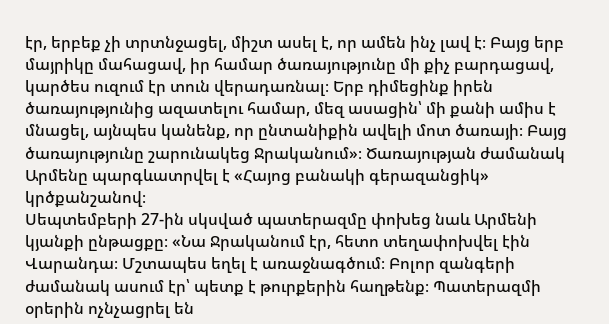էր, երբեք չի տրտնջացել, միշտ ասել է, որ ամեն ինչ լավ է։ Բայց երբ մայրիկը մահացավ, իր համար ծառայությունը մի քիչ բարդացավ, կարծես ուզում էր տուն վերադառնալ։ Երբ դիմեցինք իրեն ծառայությունից ազատելու համար, մեզ ասացին՝ մի քանի ամիս է մնացել, այնպես կանենք, որ ընտանիքին ավելի մոտ ծառայի։ Բայց ծառայությունը շարունակեց Ջրականում»։ Ծառայության ժամանակ Արմենը պարգևատրվել է «Հայոց բանակի գերազանցիկ» կրծքանշանով։
Սեպտեմբերի 27-ին սկսված պատերազմը փոխեց նաև Արմենի կյանքի ընթացքը։ «Նա Ջրականում էր, հետո տեղափոխվել էին Վարանդա։ Մշտապես եղել է առաջնագծում։ Բոլոր զանգերի ժամանակ ասում էր՝ պետք է թուրքերին հաղթենք։ Պատերազմի օրերին ոչնչացրել են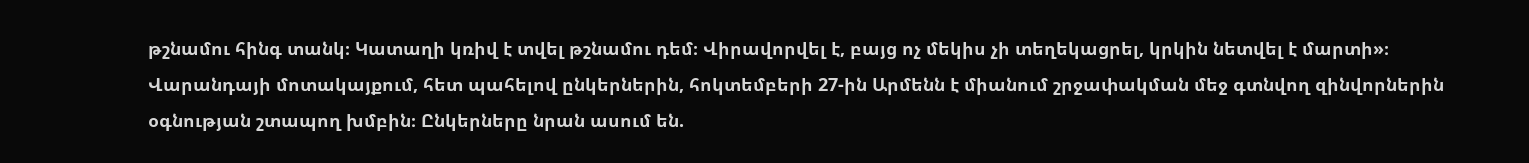թշնամու հինգ տանկ։ Կատաղի կռիվ է տվել թշնամու դեմ։ Վիրավորվել է, բայց ոչ մեկիս չի տեղեկացրել, կրկին նետվել է մարտի»։
Վարանդայի մոտակայքում, հետ պահելով ընկերներին, հոկտեմբերի 27-ին Արմենն է միանում շրջափակման մեջ գտնվող զինվորներին օգնության շտապող խմբին։ Ընկերները նրան ասում են.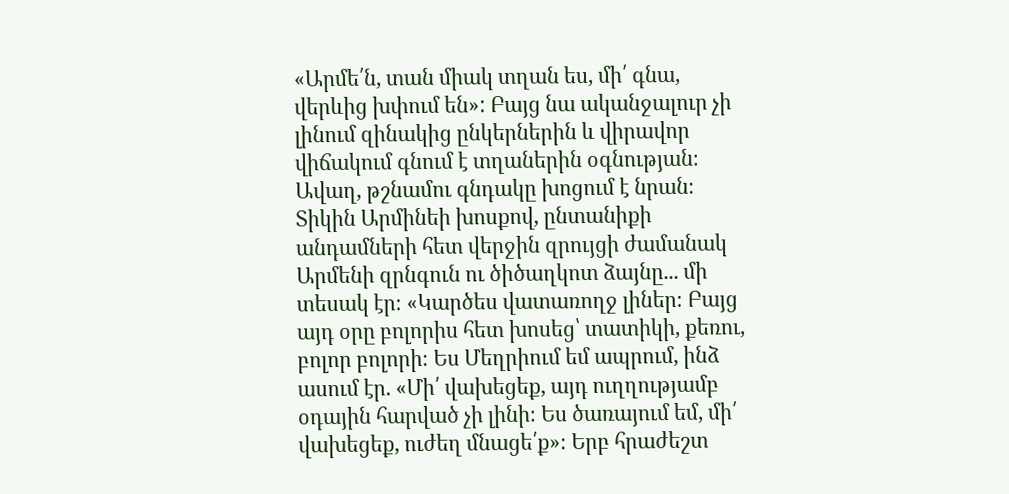«Արմե՛ն, տան միակ տղան ես, մի՛ գնա, վերևից խփում են»: Բայց նա ականջալուր չի լինում զինակից ընկերներին և վիրավոր վիճակում գնում է տղաներին օգնության։ Ավաղ, թշնամու գնդակը խոցում է նրան։
Տիկին Արմինեի խոսքով, ընտանիքի անդամների հետ վերջին զրույցի ժամանակ Արմենի զրնգուն ու ծիծաղկոտ ձայնը... մի տեսակ էր։ «Կարծես վատառողջ լիներ։ Բայց այդ օրը բոլորիս հետ խոսեց՝ տատիկի, քեռու, բոլոր բոլորի։ Ես Մեղրիում եմ ապրում, ինձ ասում էր. «Մի՛ վախեցեք, այդ ուղղությամբ օդային հարված չի լինի։ Ես ծառայում եմ, մի՛ վախեցեք, ուժեղ մնացե՛ք»։ Երբ հրաժեշտ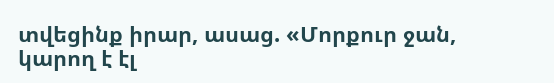տվեցինք իրար, ասաց. «Մորքուր ջան, կարող է էլ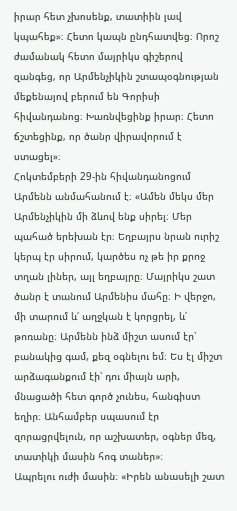իրար հետ չխոսենք, տատիին լավ կպահեք»։ Հետո կապն ընդհատվեց։ Որոշ ժամանակ հետո մայրիկս գիշերով զանգեց, որ Արմենչիկին շտապօգնության մեքենայով բերում են Գորիսի հիվանդանոց։ Խառնվեցինք իրար։ Հետո ճշտեցինք, որ ծանր վիրավորում է ստացել»։
Հոկտեմբերի 29-ին հիվանդանոցում Արմենն անմահանում է։ «Ամեն մեկս մեր Արմենչիկին մի ձևով ենք սիրել։ Մեր պահած երեխան էր։ Եղբայրս նրան ուրիշ կերպ էր սիրում, կարծես ոչ թե իր քրոջ տղան լիներ, այլ եղբայրը։ Մայրիկս շատ ծանր է տանում Արմենիս մահը։ Ի վերջո, մի տարում և՛ աղջկան է կորցրել, և՛ թոռանը։ Արմենն ինձ միշտ ասում էր՝ բանակից գամ, քեզ օգնելու եմ։ Ես էլ միշտ արձագանքում էի՝ դու միայն արի, մնացածի հետ գործ չունես, հանգիստ եղիր։ Անհամբեր սպասում էր զորացրվելուն, որ աշխատեր, օգներ մեզ, տատիկի մասին հոգ տաներ»։
Ապրելու ուժի մասին։ «Իրեն անասելի շատ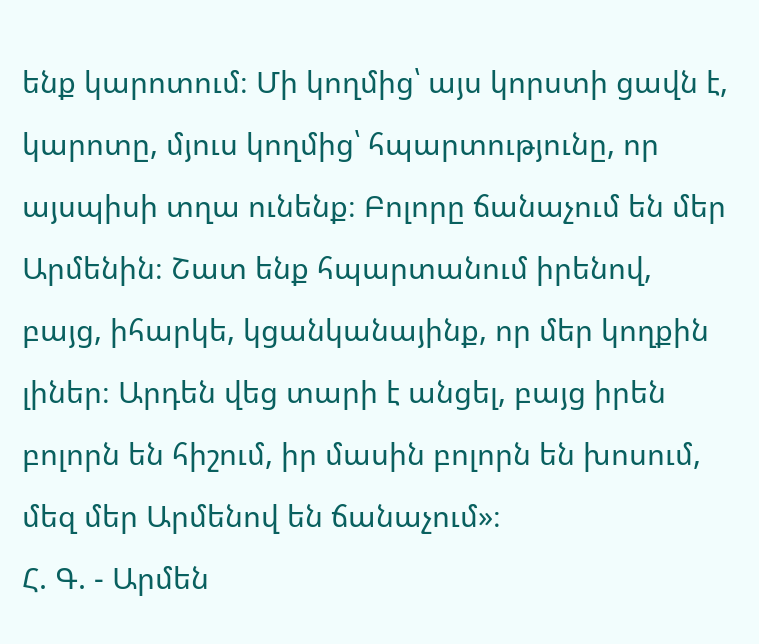ենք կարոտում։ Մի կողմից՝ այս կորստի ցավն է, կարոտը, մյուս կողմից՝ հպարտությունը, որ այսպիսի տղա ունենք։ Բոլորը ճանաչում են մեր Արմենին։ Շատ ենք հպարտանում իրենով, բայց, իհարկե, կցանկանայինք, որ մեր կողքին լիներ։ Արդեն վեց տարի է անցել, բայց իրեն բոլորն են հիշում, իր մասին բոլորն են խոսում, մեզ մեր Արմենով են ճանաչում»։
Հ. Գ. - Արմեն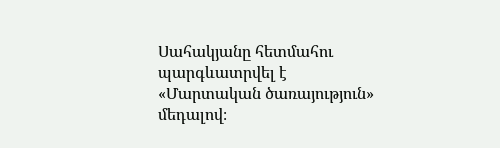Սահակյանը հետմահու պարգևատրվել է «Մարտական ծառայություն» մեդալով։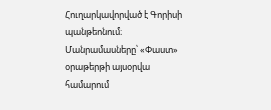Հուղարկավորված է Գորիսի պանթեոնում։
Մանրամասները՝ «Փաստ» օրաթերթի այսօրվա համարում